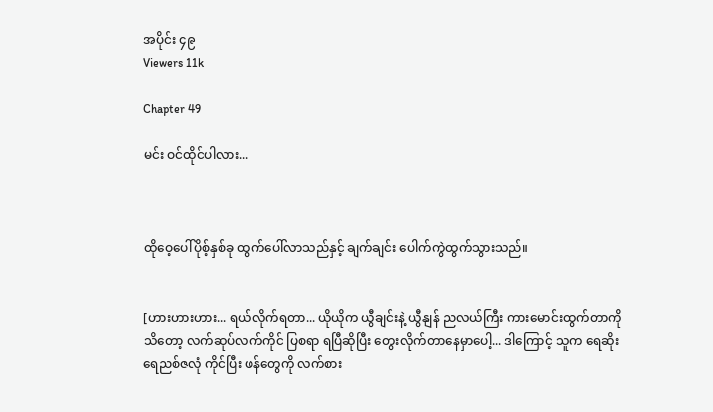အပိုင်း ၄၉
Viewers 11k

Chapter 49

မင်း ဝင်ထိုင်ပါလား...



ထိုဝေ့ပေါ်ပိုစ့်နှစ်ခု ထွက်ပေါ်လာသည်နှင့် ချက်ချင်း ပေါက်ကွဲထွက်သွားသည်။


[ဟားဟားဟား... ရယ်လိုက်ရတာ... ယိုယိုက ယွီချင်းနဲ့ ယွီနျန် ညလယ်ကြီး ကားမောင်းထွက်တာကို သိတော့ လက်ဆုပ်လက်ကိုင် ပြစရာ ရပြီဆိုပြီး တွေးလိုက်တာနေမှာပေါ့... ဒါကြောင့် သူက ရေဆိုးရေညစ်ဇလုံ ကိုင်ပြီး ဖန်တွေကို လက်စား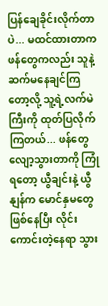ပြန်ချေခိုင်းလိုက်တာပဲ... မထင်ထားတာက ဖန်တွေကလည်း သူနဲ့ ဆက်မနေချင်ကြတော့လို့ သူ့ရဲ့လက်မဲကြီးကို ထုတ်ပြလိုက်ကြတယ်... ဖန်တွေ လျော့သွားတာကို ကြုံရတော့ ယွီချင်းနဲ့ ယွီနျန်က မောင်နှမတွေ ဖြစ်နေပြီး လိုင်းကောင်းတဲ့နေရာ သွား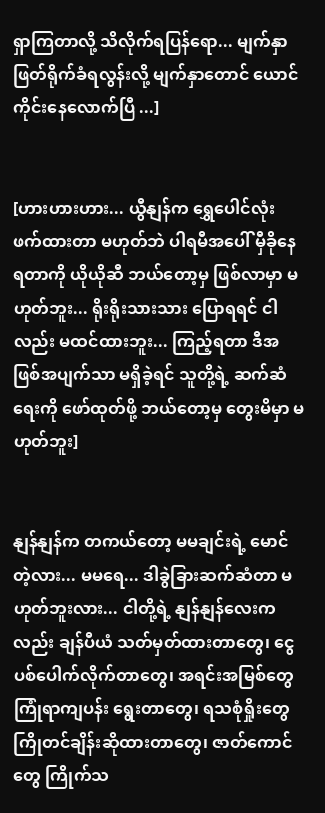ရှာကြတာလို့ သိလိုက်ရပြန်ရော... မျက်နှာ ဖြတ်ရိုက်ခံရလွန်းလို့ မျက်နှာတောင် ယောင်ကိုင်းနေလောက်ပြီ ...]


[ဟားဟားဟား... ယွီနျန်က ရွှေပေါင်လုံး ဖက်ထားတာ မဟုတ်ဘဲ ပါရမီအပေါ် မှီခိုနေရတာကို ယိုယိုဆီ ဘယ်တော့မှ ဖြစ်လာမှာ မဟုတ်ဘူး... ရိုးရိုးသားသား ပြောရရင် ငါလည်း မထင်ထားဘူး... ကြည့်ရတာ ဒီအဖြစ်အပျက်သာ မရှိခဲ့ရင် သူတို့ရဲ့ ဆက်ဆံရေးကို ဖော်ထုတ်ဖို့ ဘယ်တော့မှ တွေးမိမှာ မဟုတ်ဘူး]


နျန်နျန်က တကယ်တော့ မမချင်းရဲ့ မောင်တဲ့လား... မမရေ... ဒါခွဲခြားဆက်ဆံတာ မဟုတ်ဘူးလား... ငါတို့ရဲ့ နျန်နျန်လေးကလည်း ချန်ပီယံ သတ်မှတ်ထားတာတွေ၊ ငွေပစ်ပေါက်လိုက်တာတွေ၊ အရင်းအမြစ်တွေ ကြုံရာကျပန်း ရွေးတာတွေ၊ ရသစုံရှိုးတွေ ကြိုတင်ချိန်းဆိုထားတာတွေ၊ ဇာတ်ကောင်တွေ ကြိုက်သ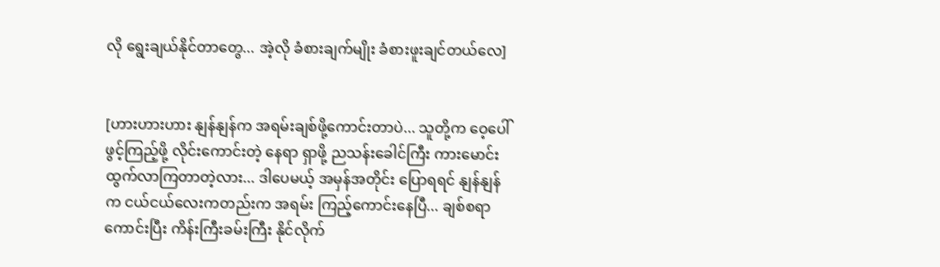လို ရွေးချယ်နိုင်တာတွေ... အဲ့လို ခံစားချက်မျိုး ခံစားဖူးချင်တယ်လေ]


[ဟားဟားဟား နျန်နျန်က အရမ်းချစ်ဖို့ကောင်းတာပဲ... သူတို့က ဝေ့ပေါ် ဖွင့်ကြည့်ဖို့ လိုင်းကောင်းတဲ့ နေရာ ရှာဖို့ ညသန်းခေါင်ကြီး ကားမောင်းထွက်လာကြတာတဲ့လား... ဒါပေမယ့် အမှန်အတိုင်း ပြောရရင် နျန်နျန်က ငယ်ငယ်လေးကတည်းက အရမ်း ကြည့်ကောင်းနေပြီ... ချစ်စရာကောင်းပြီး ကိန်းကြီးခမ်းကြီး နိုင်လိုက်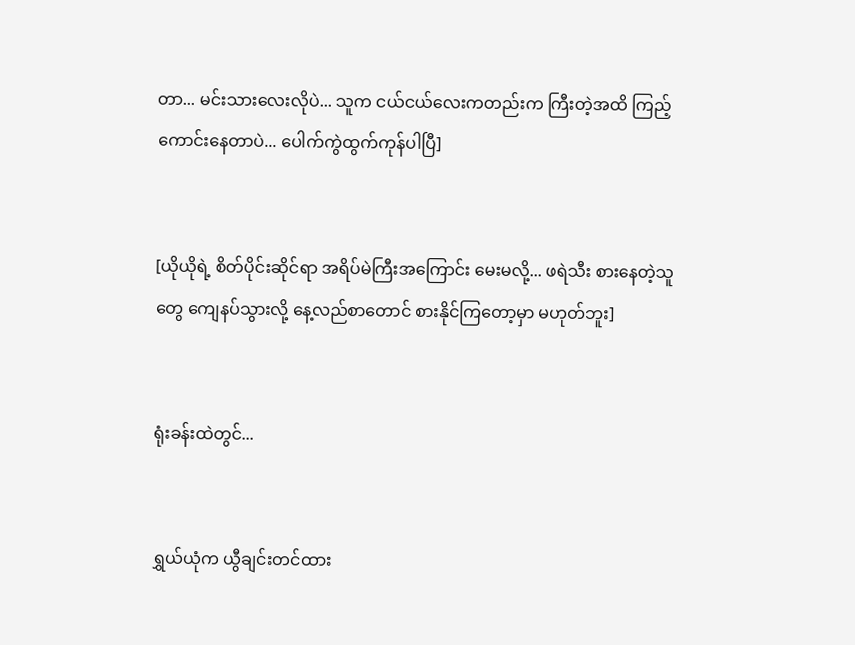တာ... မင်းသားလေးလိုပဲ... သူက ငယ်ငယ်လေးကတည်းက ကြီးတဲ့အထိ ကြည့်ကောင်းနေတာပဲ... ပေါက်ကွဲထွက်ကုန်ပါပြီ]


[ယိုယိုရဲ့ စိတ်ပိုင်းဆိုင်ရာ အရိပ်မဲကြီးအကြောင်း မေးမလို့... ဖရဲသီး စားနေတဲ့သူတွေ ကျေနပ်သွားလို့ နေ့လည်စာတောင် စားနိုင်ကြတော့မှာ မဟုတ်ဘူး]


ရုံးခန်းထဲတွင်...


ရွှယ်ယုံက ယွီချင်းတင်ထား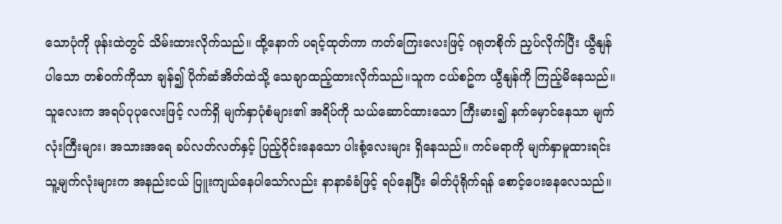သောပုံကို ဖုန်းထဲတွင် သိမ်းထားလိုက်သည်။ ထို့နောက် ပရင့်ထုတ်ကာ ကတ်ကြေးလေးဖြင့် ဂရုတစိုက် ညှပ်လိုက်ပြီး ယွီနျန် ပါသော တစ်ဝက်ကိုသာ ချန်၍ ပိုက်ဆံအိတ်ထဲသို့ သေချာထည့်ထားလိုက်သည်။သူက ငယ်စဥ်က ယွီနျန်ကို ကြည့်မိနေသည်။ သူလေးက အရပ်ပုပုလေးဖြင့် လက်ရှိ မျက်နှာပုံစံများ၏ အရိပ်ကို သယ်ဆောင်ထားသော ကြီးမား၍ နက်မှောင်နေသာ မျက်လုံးကြီးများ၊ အသားအရေ ခပ်လတ်လတ်နှင့် ပြည့်ဝိုင်းနေသော ပါးစုံ့လေးများ ရှိနေသည်။ ကင်မရာကို မျက်နှာမူထားရင်း သူ့မျက်လုံးများက အနည်းငယ် ပြူးကျယ်နေပါသော်လည်း နာနာခံခံဖြင့် ရပ်နေပြီး ဓါတ်ပုံရိုက်ရန် စောင့်ပေးနေလေသည်။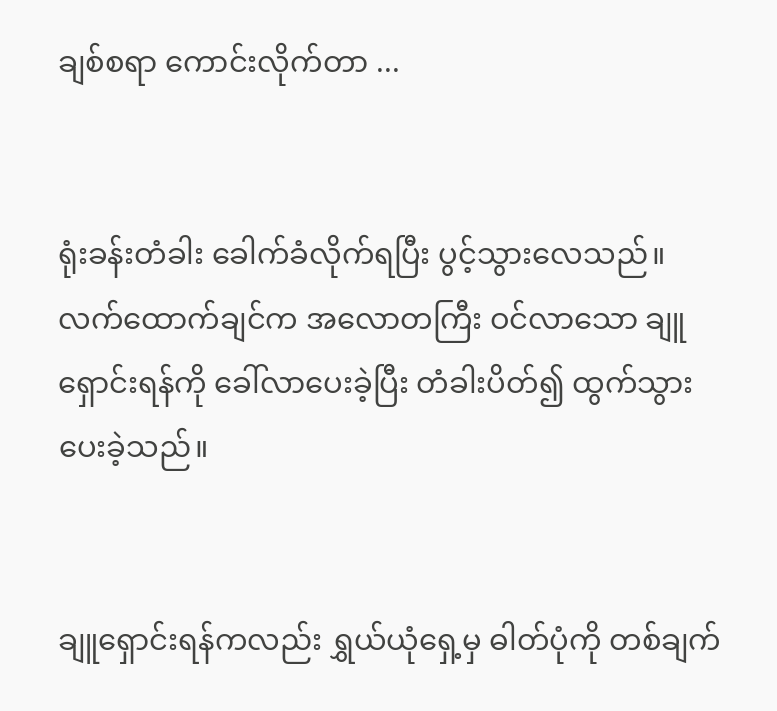ချစ်စရာ ကောင်းလိုက်တာ ...


ရုံးခန်းတံခါး ခေါက်ခံလိုက်ရပြီး ပွင့်သွားလေသည်။ လက်ထောက်ချင်က အလောတကြီး ဝင်လာသော ချူရှောင်းရန်ကို ခေါ်လာပေးခဲ့ပြီး တံခါးပိတ်၍ ထွက်သွားပေးခဲ့သည်။


ချူရှောင်းရန်ကလည်း ရွှယ်ယုံရှေ့မှ ဓါတ်ပုံကို တစ်ချက်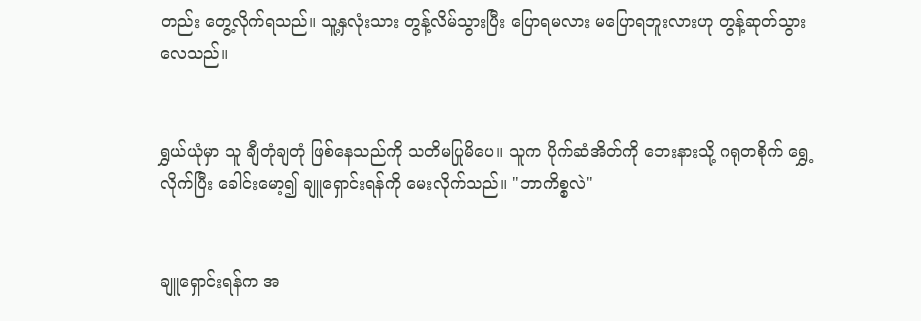တည်း တွေ့လိုက်ရသည်။ သူ့နှလုံးသား တွန့်လိမ်သွားပြီး ပြောရမလား မပြောရဘူးလားဟု တွန့်ဆုတ်သွားလေသည်။


ရွှယ်ယုံမှာ သူ ချီတုံချတုံ ဖြစ်နေသည်ကို သတိမပြုမိပေ။ သူက ပိုက်ဆံအိတ်ကို ဘေးနားသို့ ဂရုတစိုက် ရွှေ့လိုက်ပြီး ခေါင်းမော့၍ ချူရှောင်းရန်ကို မေးလိုက်သည်။ "ဘာကိစ္စလဲ"


ချူရှောင်းရန်က အ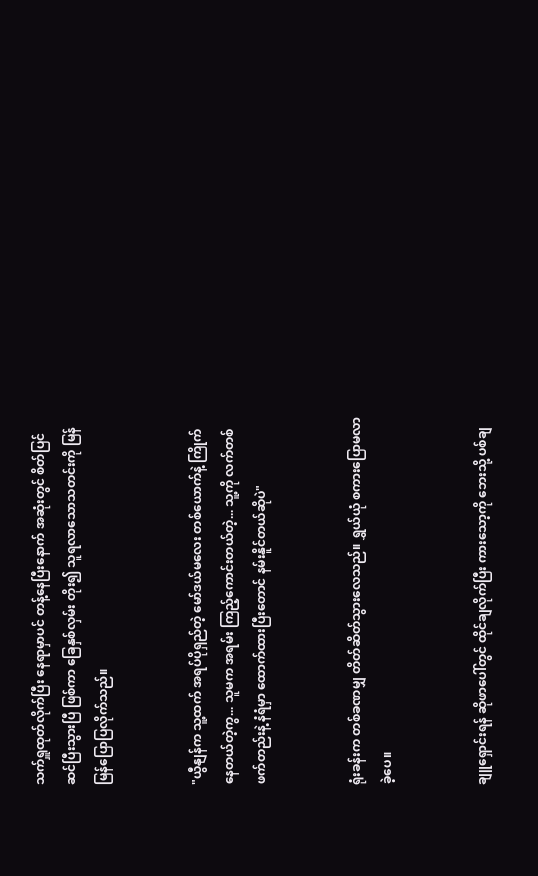သက်ရှူထုတ်လိုက်ပြီး နေရာမှာပင် တန့်နေပြီးနောက် အဆုံးတွင် စိတ်ပြင်ဆင်ပြီးသွားပြီ ဖြစ်ကာ ခြေနှစ်လှမ်း တိုး၍ သူရလာသောသတင်းကို မြန်မြန်ပြောပြလိုက်သည်။


"ယွီနျန်က သူ့ထက် အရပ်ပိုရှည်တဲ့ မော်ဒယ်မလေး တစ်ယောက်နဲ့ ကြိုက်နေတယ်တဲ့ကွ... သူမက အရမ်း ကြည့်ကောင်းတယ်တဲ့... သူ့ကို လက်တစ်ဖက်တည်းနဲ့ နံရံမှာ ထောက်ထားပြီးတောင် နမ်းနိူင်တယ်ဆိုပဲ"


ရုံးခန်းက တစ်ခဏမျှ တိတ်ဆိတ်သွားလေသည်။ ရွှယ်ယုံ စကားပြောမလာခဲ့ပေ။


ချူရှောင်းရန် ဆိုဖာပေါ်တွင် ထိုင်ချလိုက်ပြီး ကားသော့ကို ဘေးသို့ ပစ်ချ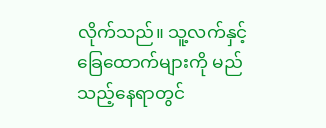လိုက်သည်။ သူ့လက်နှင့် ခြေထောက်များကို မည်သည့်နေရာတွင်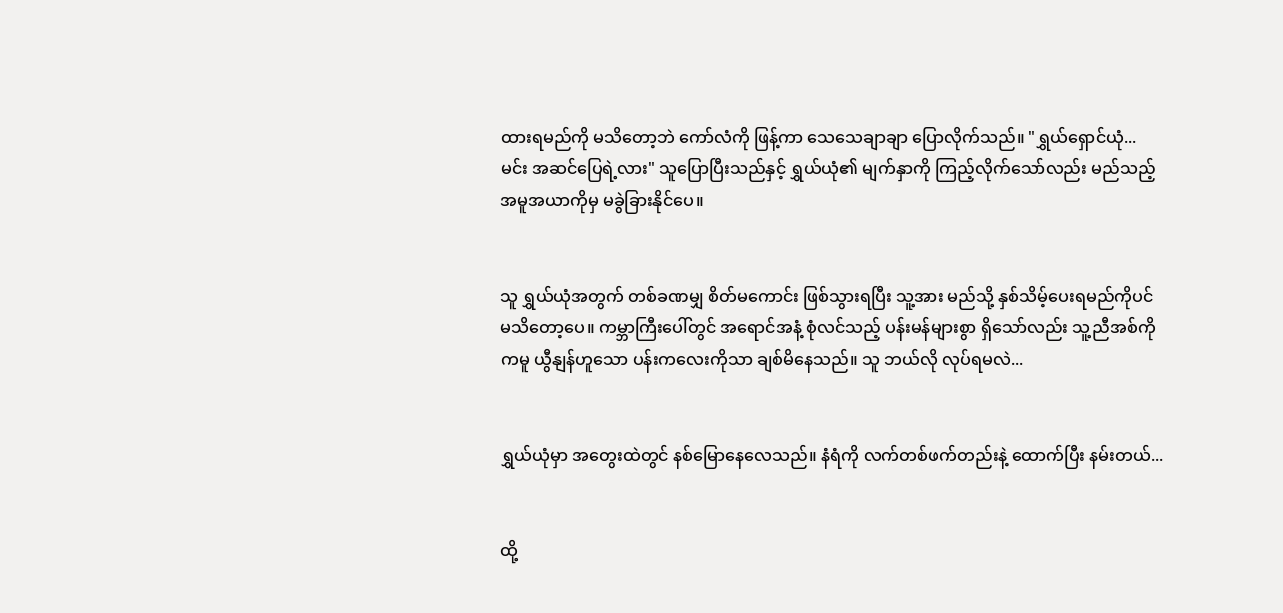ထားရမည်ကို မသိတော့ဘဲ ကော်လံကို ဖြန့်ကာ သေသေချာချာ ပြောလိုက်သည်။ "ရွှယ်ရှောင်ယုံ... မင်း အဆင်ပြေရဲ့လား" သူပြောပြီးသည်နှင့် ရွှယ်ယုံ၏ မျက်နှာကို ကြည့်လိုက်သော်လည်း မည်သည့် အမူအယာကိုမှ မခွဲခြားနိုင်ပေ။


သူ ရွှယ်ယုံအတွက် တစ်ခဏမျှ စိတ်မကောင်း ဖြစ်သွားရပြီး သူ့အား မည်သို့ နှစ်သိမ့်ပေးရမည်ကိုပင် မသိတော့ပေ။ ကမ္ဘာကြီးပေါ်တွင် အရောင်အနံ့ စုံလင်သည့် ပန်းမန်များစွာ ရှိသော်လည်း သူ့ညီအစ်ကိုကမူ ယွီနျန်ဟူသော ပန်းကလေးကိုသာ ချစ်မိနေသည်။ သူ ဘယ်လို လုပ်ရမလဲ...


ရွှယ်ယုံမှာ အတွေးထဲတွင် နစ်မြောနေလေသည်။ နံရံကို လက်တစ်ဖက်တည်းနဲ့ ထောက်ပြီး နမ်းတယ်...


ထို့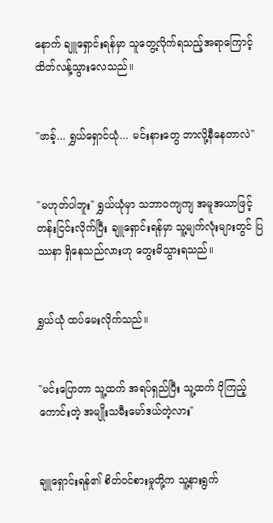နောက် ချူရှောင်းရန်မှာ သူတွေ့လိုက်ရသည့်အရာကြောင့် ထိတ်လန့်သွားလေသည်။


"ဖာခ့်... ရွှယ်ရှောင်ယုံ... မင်းနားတွေ ဘာလို့နီနေတာလဲ"


"မဟုတ်ပါဘူး" ရွှယ်ယုံမှာ သဘာဝကျကျ အမူအယာဖြင့် တန်းငြင်းလိုက်ပြီး ချူရှောင်းရန်မှာ သူ့မျက်လုံးများတွင် ပြဿနာ ရှိနေသည်လားဟု တွေးမိသွားရသည်။


ရွှယ်ယုံ ထပ်မေးလိုက်သည်။


"မင်းပြောတာ သူ့ထက် အရပ်ရှည်ပြီး သူ့ထက် ပိုကြည့်ကောင်းတဲ့ အမျိုးသမီးမော်ဒယ်တဲ့လား"


ချူရှောင်းရန်၏ စိတ်ဝင်စားမှုတို့က သူ့နားရွက်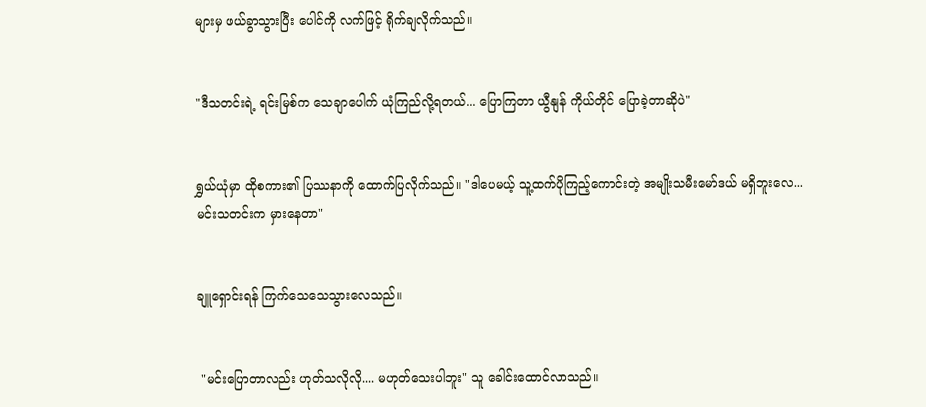များမှ ဖယ်ခွာသွားပြီး ပေါင်ကို လက်ဖြင့် ရိုက်ချလိုက်သည်။


"ဒီသတင်းရဲ့ ရင်းမြစ်က သေချာပေါက် ယုံကြည်လို့ရတယ်... ပြောကြတာ ယွီနျန် ကိုယ်တိုင် ပြောခဲ့တာဆိုပဲ"


ရွှယ်ယုံမှာ ထိုစကား၏ ပြဿနာကို ထောက်ပြလိုက်သည်။ "ဒါပေမယ့် သူ့ထက်ပိုကြည့်ကောင်းတဲ့ အမျိုးသမီးမော်ဒယ် မရှိဘူးလေ... မင်းသတင်းက မှားနေတာ"


ချူရှောင်းရန် ကြက်သေသေသွားလေသည်။


 "မင်းပြောတာလည်း ဟုတ်သလိုလို.... မဟုတ်သေးပါဘူး" သူ ခေါင်းထောင်လာသည်။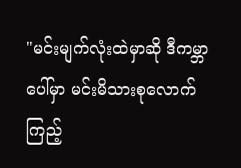"မင်းမျက်လုံးထဲမှာဆို ဒီကမ္ဘာပေါ်မှာ မင်းမိသားစုလောက် ကြည့်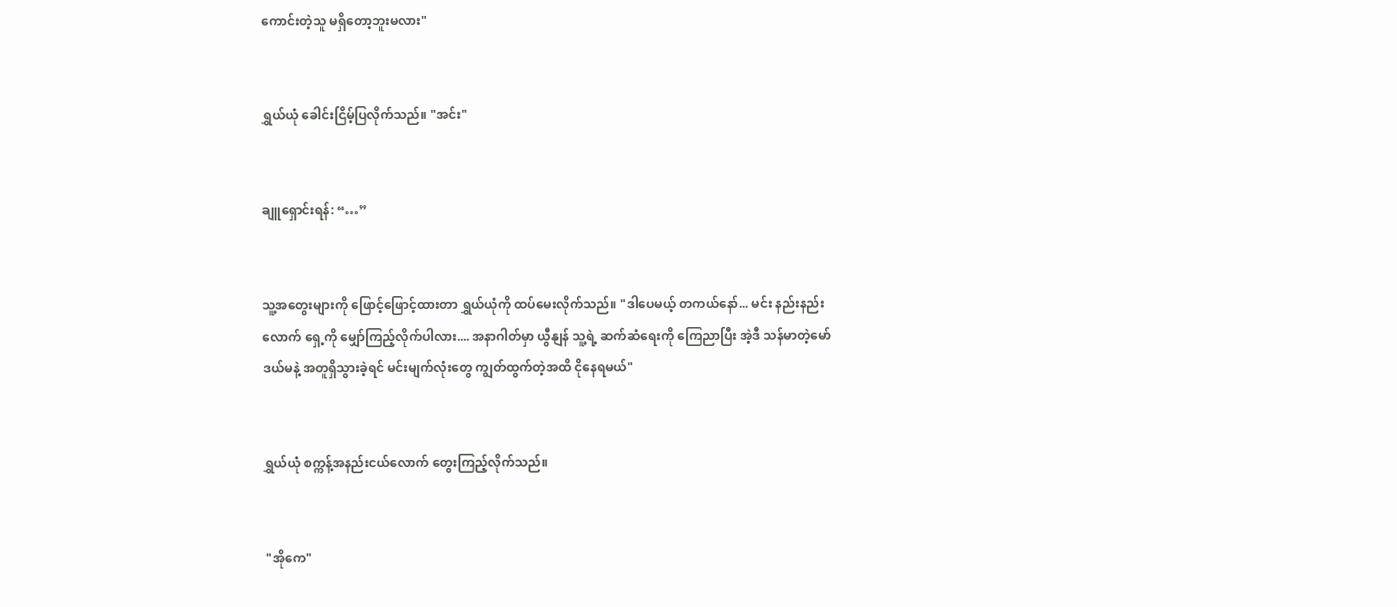ကောင်းတဲ့သူ မရှိတော့ဘူးမလား"


ရွှယ်ယုံ ခေါင်းငြိမ့်ပြလိုက်သည်။ "အင်း"


ချူရှောင်းရန်: “…”


သူ့အတွေးများကို ဖြောင့်ဖြောင့်ထားတာ ရွှယ်ယုံကို ထပ်မေးလိုက်သည်။ "ဒါပေမယ့် တကယ်နော်... မင်း နည်းနည်းလောက် ရှေ့ကို မျှော်ကြည့်လိုက်ပါလား.... အနာဂါတ်မှာ ယွီနျန် သူ့ရဲ့ ဆက်ဆံရေးကို ကြေညာပြီး အဲ့ဒီ သန်မာတဲ့မော်ဒယ်မနဲ့ အတူရှိသွားခဲ့ရင် မင်းမျက်လုံးတွေ ကျွတ်ထွက်တဲ့အထိ ငိုနေရမယ်"


ရွှယ်ယုံ စက္ကန့်အနည်းငယ်လောက် တွေးကြည့်လိုက်သည်။


 "အိုကေ"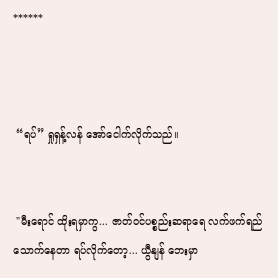******



 “ရပ်” ရှုရှန့်လန် အော်ငေါက်လိုက်သည်။


 "မီးရောင် ထိုးရမှာကွ... ဇာတ်ဝင်ပစ္စည်းဆရာရေ လက်ဖက်ရည်သောက်နေတာ ရပ်လိုက်တော့... ယွီနျန် ဘေးမှာ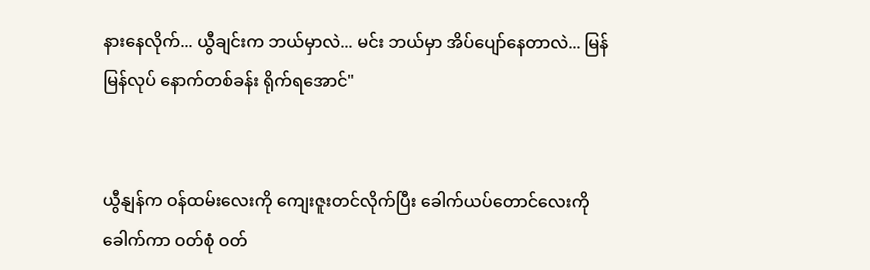နားနေလိုက်... ယွီချင်းက ဘယ်မှာလဲ... မင်း ဘယ်မှာ အိပ်ပျော်နေတာလဲ... မြန်မြန်လုပ် နောက်တစ်ခန်း ရိုက်ရအောင်"


ယွီနျန်က ဝန်ထမ်းလေးကို ကျေးဇူးတင်လိုက်ပြီး ခေါက်ယပ်တောင်လေးကို ခေါက်ကာ ဝတ်စုံ ဝတ်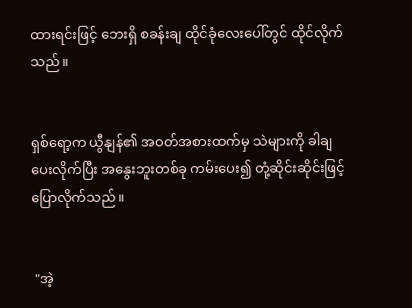ထားရင်းဖြင့် ဘေးရှိ စခန်းချ ထိုင်ခုံလေးပေါ်တွင် ထိုင်လိုက်သည်။


ရှစ်ရော့က ယွီနျန်၏ အဝတ်အစားထက်မှ သဲများကို ခါချပေးလိုက်ပြီး အနွေးဘူးတစ်ခု ကမ်းပေး၍ တုံ့ဆိုင်းဆိုင်းဖြင့် ပြောလိုက်သည်။


 "အဲ့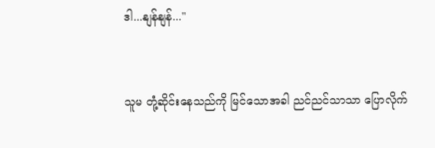ဒါ...နျန်နျန်..."


သူမ တုံ့ဆိုင်းနေသည်ကို မြင်သောအခါ ညင်ညင်သာသာ ပြောလိုက်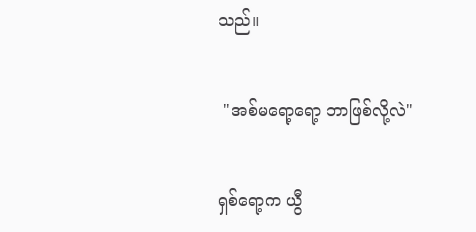သည်။


 "အစ်မရော့ရော့ ဘာဖြစ်လို့လဲ"


ရှစ်ရော့က ယွီ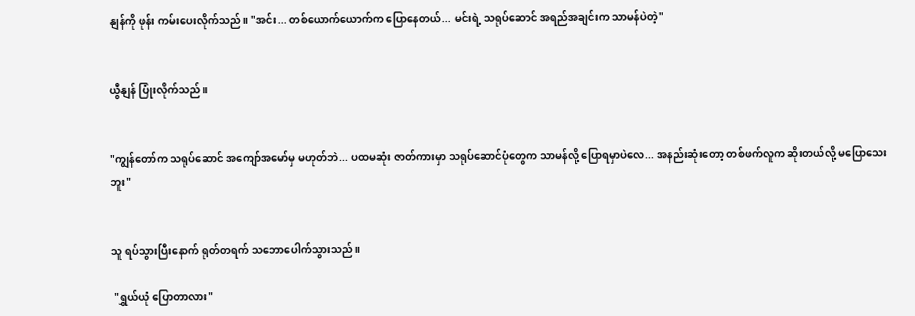နျန်ကို ဖုန်း ကမ်းပေးလိုက်သည်။ "အင်း... တစ်ယောက်ယောက်က ပြောနေတယ်... မင်းရဲ့ သရုပ်ဆောင် အရည်အချင်းက သာမန်ပဲတဲ့"


ယွီနျန် ပြုံးလိုက်သည်။


"ကျွန်တော်က သရုပ်ဆောင် အကျော်အမော်မှ မဟုတ်ဘဲ... ပထမဆုံး ဇာတ်ကားမှာ သရုပ်ဆောင်ပုံတွေက သာမန်လို့ ပြောရမှာပဲလေ... အနည်းဆုံးတော့ တစ်ဖက်လူက ဆိုးတယ်လို့ မပြောသေးဘူး"


သူ ရပ်သွားပြီးနောက် ရုတ်တရက် သဘောပေါက်သွားသည်။

 "ရွှယ်ယုံ ပြောတာလား"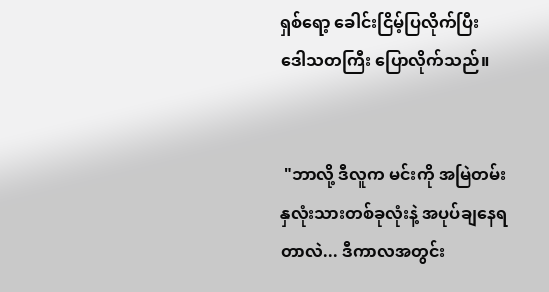ရှစ်ရော့ ခေါင်းငြိမ့်ပြလိုက်ပြီး ဒေါသတကြီး ပြောလိုက်သည်။


 "ဘာလို့ ဒီလူက မင်းကို အမြဲတမ်း နှလုံးသားတစ်ခုလုံးနဲ့ အပုပ်ချနေရတာလဲ... ဒီကာလအတွင်း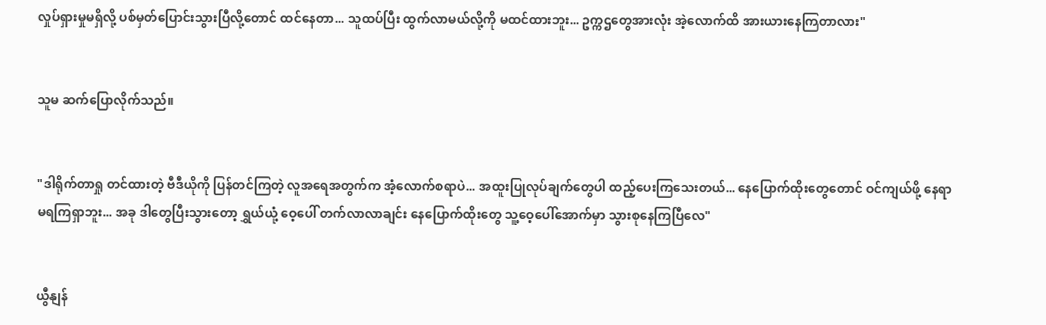လှုပ်ရှားမှုမရှိလို့ ပစ်မှတ်ပြောင်းသွားပြီလို့တောင် ထင်နေတာ... သူထပ်ပြီး ထွက်လာမယ်လို့ကို မထင်ထားဘူး... ဥက္ကဌတွေအားလုံး အဲ့လောက်ထိ အားယားနေကြတာလား"


သူမ ဆက်ပြောလိုက်သည်။


"ဒါရိုက်တာရှု တင်ထားတဲ့ ဗီဒီယိုကို ပြန်တင်ကြတဲ့ လူအရေအတွက်က အံ့လောက်စရာပဲ... အထူးပြုလုပ်ချက်တွေပါ ထည့်ပေးကြသေးတယ်... နေပြောက်ထိုးတွေတောင် ဝင်ကျယ်ဖို့ နေရာမရကြရှာဘူး... အခု ဒါတွေပြီးသွားတော့ ရွှယ်ယုံ့ ဝေ့ပေါ် တက်လာလာချင်း နေပြောက်ထိုးတွေ သူ့ဝေ့ပေါ်အောက်မှာ သွားစုနေကြပြီလေ"


ယွီနျန်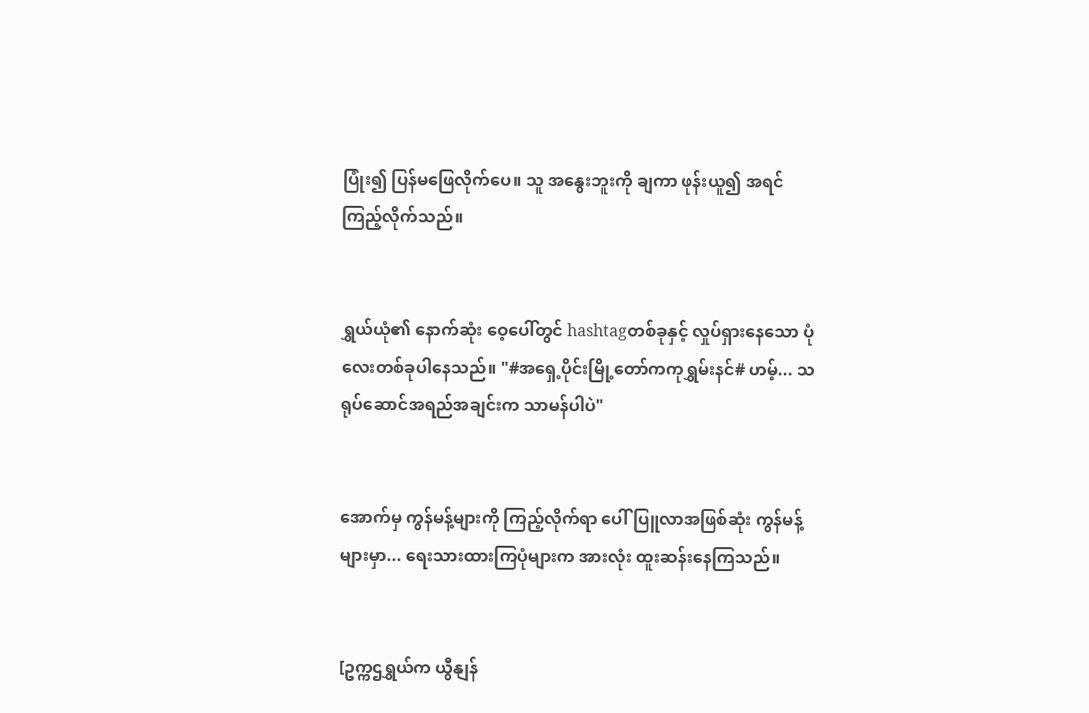ပြုံး၍ ပြန်မဖြေလိုက်ပေ။ သူ အနွေးဘူးကို ချကာ ဖုန်းယူ၍ အရင်ကြည့်လိုက်သည်။


ရွှယ်ယုံ၏ နောက်ဆုံး ဝေ့ပေါ်တွင် hashtagတစ်ခုနှင့် လှုပ်ရှားနေသော ပုံလေးတစ်ခုပါနေသည်။ "#အရှေ့ပိုင်းမြို့တော်ကကုရွှမ်းနင်# ဟမ့်... သရုပ်ဆောင်အရည်အချင်းက သာမန်ပါပဲ"


အောက်မှ ကွန်မန့်များကို ကြည့်လိုက်ရာ ပေါ်ပြူလာအဖြစ်ဆုံး ကွန်မန့်များမှာ... ရေးသားထားကြပုံများက အားလုံး ထူးဆန်းနေကြသည်။


[ဥက္ကဌရွှယ်က ယွီနျန်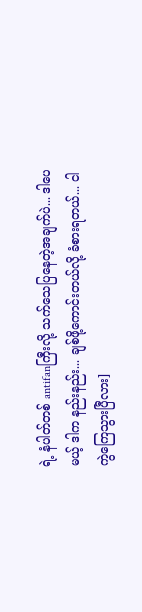ရဲ့ နံပါတ်တစ် antifanကြီးလို့ သက်သေပြနေတဲ့အချက်ပဲ... ဒါပေမယ့် ဒါက နည်းနည်း... ချစ်ဖို့ကောင်းတယ်လို့ ခံစားရတယ်... ငါကွဲကြေသွားပြီလား]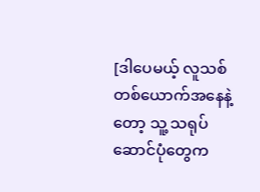[ဒါပေမယ့် လူသစ်တစ်ယောက်အနေနဲ့တော့ သူ့ သရုပ်ဆောင်ပုံတွေက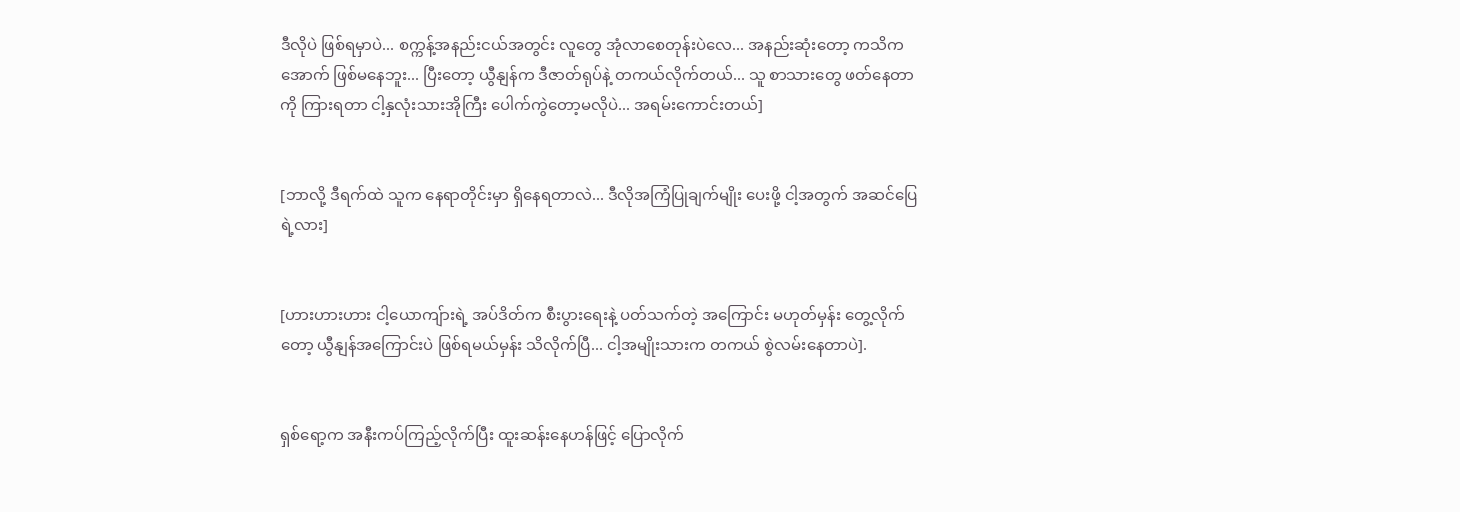ဒီလိုပဲ ဖြစ်ရမှာပဲ... စက္ကန့်အနည်းငယ်အတွင်း လူတွေ အုံလာစေတုန်းပဲလေ... အနည်းဆုံးတော့ ကသိကအောက် ဖြစ်မနေဘူး... ပြီးတော့ ယွီနျန်က ဒီဇာတ်ရုပ်နဲ့ တကယ်လိုက်တယ်... သူ စာသားတွေ ဖတ်နေတာကို ကြားရတာ ငါ့နှလုံးသားအိုကြီး ပေါက်ကွဲတော့မလိုပဲ... အရမ်းကောင်းတယ်]


[ဘာလို့ ဒီရက်ထဲ သူက နေရာတိုင်းမှာ ရှိနေရတာလဲ... ဒီလိုအကြံပြုချက်မျိုး ပေးဖို့ ငါ့အတွက် အဆင်ပြေရဲ့လား]


[ဟားဟားဟား ငါ့ယောကျ်ားရဲ့ အပ်ဒိတ်က စီးပွားရေးနဲ့ ပတ်သက်တဲ့ အကြောင်း မဟုတ်မှန်း တွေ့လိုက်တော့ ယွီနျန်အကြောင်းပဲ ဖြစ်ရမယ်မှန်း သိလိုက်ပြီ... ငါ့အမျိုးသားက တကယ် စွဲလမ်းနေတာပဲ].


ရှစ်ရော့က အနီးကပ်ကြည့်လိုက်ပြီး ထူးဆန်းနေဟန်ဖြင့် ပြောလိုက်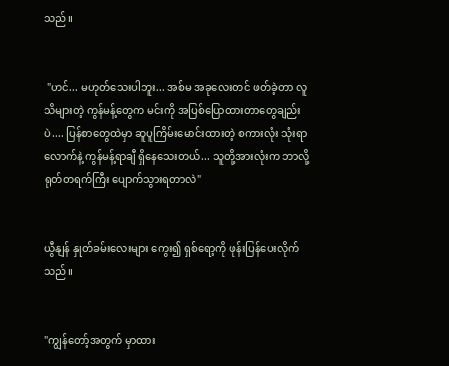သည်။


 "ဟင်... မဟုတ်သေးပါဘူး... အစ်မ အခုလေးတင် ဖတ်ခဲ့တာ လူသိများတဲ့ ကွန်မန့်တွေက မင်းကို အပြစ်ပြောထားတာတွေချည်းပဲ.... ပြန်စာတွေထဲမှာ ဆူပူကြိမ်းမောင်းထားတဲ့ စကားလုံး သုံးရာလောက်နဲ့ ကွန်မန့်ရာချီ ရှိနေသေးတယ်... သူတို့အားလုံးက ဘာလို့ ရုတ်တရက်ကြီး ပျောက်သွားရတာလဲ"


ယွီနျန် နှုတ်ခမ်းလေးများ ကွေး၍ ရှစ်ရော့ကို ဖုန်းပြန်ပေးလိုက်သည်။


"ကျွန်တော့်အတွက် မှာထား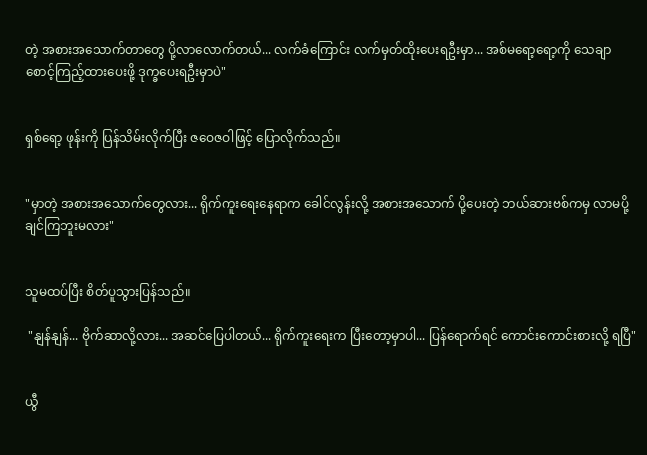တဲ့ အစားအသောက်တာတွေ ပို့လာလောက်တယ်... လက်ခံကြောင်း လက်မှတ်ထိုးပေးရဦးမှာ... အစ်မရော့ရော့ကို သေချာ စောင့်ကြည့်ထားပေးဖို့ ဒုက္ခပေးရဦးမှာပဲ"


ရှစ်ရော့ ဖုန်းကို ပြန်သိမ်းလိုက်ပြီး ဇဝေဇဝါဖြင့် ပြောလိုက်သည်။


"မှာတဲ့ အစားအသောက်တွေလား... ရိုက်ကူးရေးနေရာက ခေါင်လွန်းလို့ အစားအသောက် ပို့ပေးတဲ့ ဘယ်ဆားဗစ်ကမှ လာမပို့ချင်ကြဘူးမလား"


သူမထပ်ပြီး စိတ်ပူသွားပြန်သည်။

 "နျန်နျန်... ဗိုက်ဆာလို့လား... အဆင်ပြေပါတယ်... ရိုက်ကူးရေးက ပြီးတော့မှာပါ... ပြန်ရောက်ရင် ကောင်းကောင်းစားလို့ ရပြီ"


ယွီ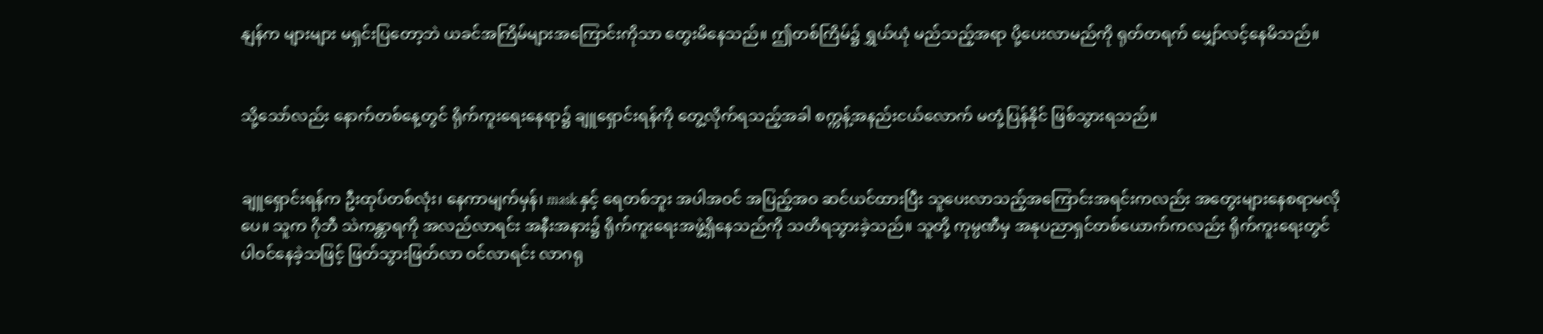နျန်က များများ မရှင်းပြတော့ဘဲ ယခင်အကြိမ်များအကြောင်းကိုသာ တွေးမိနေသည်။ ဤတစ်ကြိမ်၌ ရွှယ်ယုံ မည်သည့်အရာ ပို့ပေးလာမည်ကို ရုတ်တရက် မျှော်လင့်နေမိသည်။


သို့သော်လည်း နောက်တစ်နေ့တွင် ရိုက်ကူးရေးနေရာ၌ ချူရှောင်းရန်ကို တွေ့လိုက်ရသည့်အခါ စက္ကန့်အနည်းငယ်လောက် မတုံ့ပြန်နိုင် ဖြစ်သွားရသည်။


ချူရှောင်းရန်က ဦးထုပ်တစ်လုံး၊ နေကာမျက်မှန်၊ mask နှင့် ရေတစ်ဘူး အပါအဝင် အပြည့်အဝ ဆင်ယင်ထားပြီး သူပေးလာသည့်အကြောင်းအရင်းကလည်း အတွေးများနေစရာမလိုပေ။ သူက ဂိုဘီ သဲကန္တာရကို အလည်လာရင်း အနီးအနား၌ ရိုက်ကူးရေးအဖွဲ့ရှိနေသည်ကို သတိရသွားခဲ့သည်။ သူတို့ ကုမ္ပဏီမှ အနုပညာရှင်တစ်ယောက်ကလည်း ရိုက်ကူးရေးတွင် ပါဝင်နေခဲ့သဖြင့် ဖြတ်သွားဖြတ်လာ ဝင်လာရင်း လာဂရု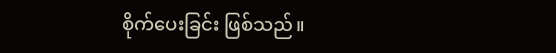စိုက်ပေးခြင်း ဖြစ်သည်။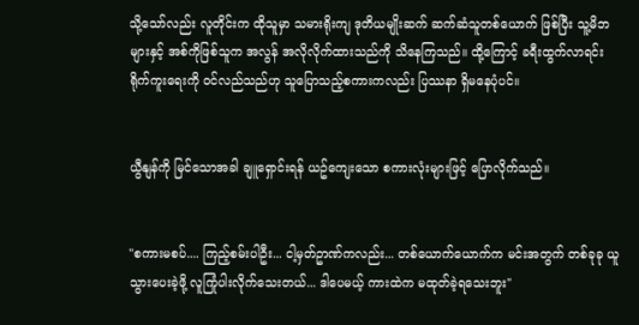သို့သော်လည်း လူတိုင်းက ထိုသူမှာ သမားရိုးကျ ဒုတိယမျိုးဆက် ဆက်ဆံသူတစ်ယောက် ဖြစ်ပြီး သူ့မိဘများနှင့် အစ်ကိုဖြစ်သူက အလွန် အလိုလိုက်ထားသည်ကို သိနေကြသည်။ ထို့ကြောင့် ခရီးထွက်လာရင်း ရိုက်ကူးရေးကို ဝင်လည်သည်ဟု သူပြောသည့်စကားကလည်း ပြဿနာ ရှိမနေပုံပင်။


ယွီနျန်ကို မြင်သောအခါ ချူရှောင်းရန် ယဥ်ကျေးသော စကားလုံးများဖြင့် ပြောလိုက်သည်။


"စကားမစပ်.... ကြည့်စမ်းပါဦး... ငါ့မှတ်ဥာဏ်ကလည်း... တစ်ယောက်ယောက်က မင်းအတွက် တစ်ခုခု ယူသွားပေးခဲ့ဖို့ လူကြုံပါးလိုက်သေးတယ်... ဒါပေမယ့် ကားထဲက မထုတ်ခဲ့ရသေးဘူး"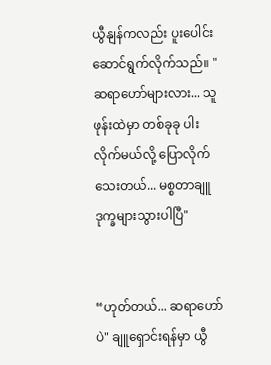ယွီနျန်ကလည်း ပူးပေါင်းဆောင်ရွက်လိုက်သည်။ "ဆရာဟော်များလား... သူ ဖုန်းထဲမှာ တစ်ခုခု ပါးလိုက်မယ်လို့ ပြောလိုက်သေးတယ်... မစ္စတာချူ ဒုက္ခများသွားပါပြီ"


“ဟုတ်တယ်... ဆရာဟော်ပဲ" ချူရှောင်းရန်မှာ ယွီ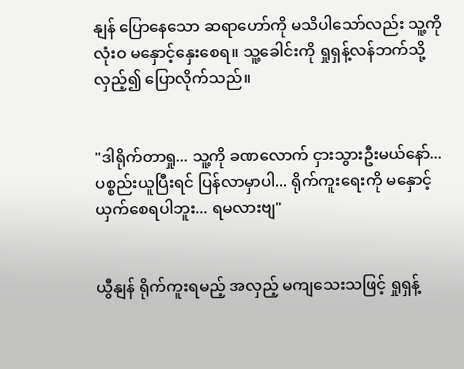နျန် ပြောနေသော ဆရာဟော်ကို မသိပါသော်လည်း သူ့ကို လုံးဝ မနှောင့်နှေးစေရ။ သူ့ခေါင်းကို ရှုရှန့်လန်ဘက်သို့ လှည့်၍ ပြောလိုက်သည်။


"ဒါရိုက်တာရှု... သူ့ကို ခဏလောက် ငှားသွားဦးမယ်နော်... ပစ္စည်းယူပြီးရင် ပြန်လာမှာပါ... ရိုက်ကူးရေးကို မနှောင့်ယှက်စေရပါဘူး... ရမလားဗျ"


ယွီနျန် ရိုက်ကူးရမည့် အလှည့် မကျသေးသဖြင့် ရှုရှန့်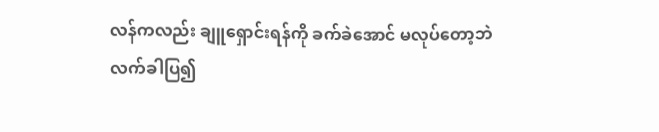လန်ကလည်း ချူရှောင်းရန်ကို ခက်ခဲအောင် မလုပ်တော့ဘဲ လက်ခါပြ၍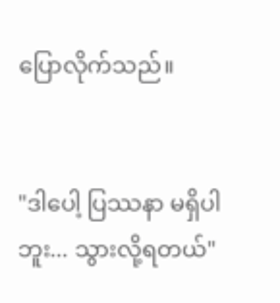ပြောလိုက်သည်။


"ဒါပေါ့ ပြဿနာ မရှိပါဘူး... သွားလို့ရတယ်"